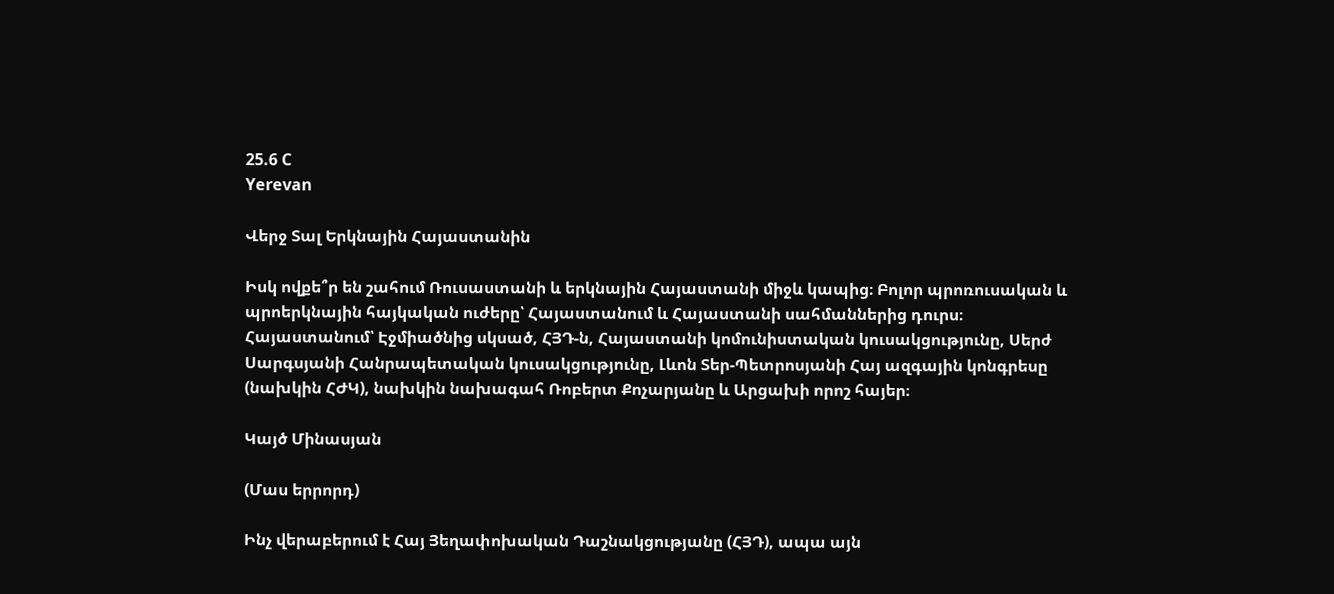25.6 C
Yerevan

Վերջ Տալ Երկնային Հայաստանին

Իսկ ովքե՞ր են շահում Ռուսաստանի և երկնային Հայաստանի միջև կապից։ Բոլոր պրոռուսական և պրոերկնային հայկական ուժերը՝ Հայաստանում և Հայաստանի սահմաններից դուրս։ Հայաստանում՝ Էջմիածնից սկսած, ՀՅԴ‑ն, Հայաստանի կոմունիստական կուսակցությունը, Սերժ Սարգսյանի Հանրապետական կուսակցությունը, Լևոն Տեր-Պետրոսյանի Հայ ազգային կոնգրեսը (նախկին ՀԺԿ), նախկին նախագահ Ռոբերտ Քոչարյանը և Արցախի որոշ հայեր։

Կայծ Մինասյան

(Մաս երրորդ)

Ինչ վերաբերում է Հայ Յեղափոխական Դաշնակցությանը (ՀՅԴ), ապա այն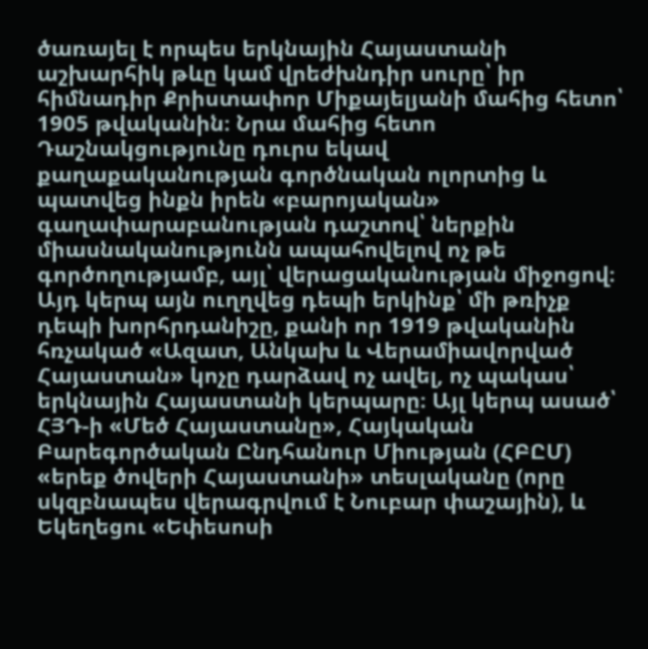ծառայել է որպես երկնային Հայաստանի աշխարհիկ թևը կամ վրեժխնդիր սուրը՝ իր հիմնադիր Քրիստափոր Միքայելյանի մահից հետո՝ 1905 թվականին։ Նրա մահից հետո Դաշնակցությունը դուրս եկավ քաղաքականության գործնական ոլորտից և պատվեց ինքն իրեն «բարոյական» գաղափարաբանության դաշտով՝ ներքին միասնականությունն ապահովելով ոչ թե գործողությամբ, այլ՝ վերացականության միջոցով։ Այդ կերպ այն ուղղվեց դեպի երկինք՝ մի թռիչք դեպի խորհրդանիշը, քանի որ 1919 թվականին հռչակած «Ազատ, Անկախ և Վերամիավորված Հայաստան» կոչը դարձավ ոչ ավել, ոչ պակաս՝ երկնային Հայաստանի կերպարը։ Այլ կերպ ասած՝ ՀՅԴ‑ի «Մեծ Հայաստանը», Հայկական Բարեգործական Ընդհանուր Միության (ՀԲԸՄ) «երեք ծովերի Հայաստանի» տեսլականը (որը սկզբնապես վերագրվում է Նուբար փաշային), և Եկեղեցու «Եփեսոսի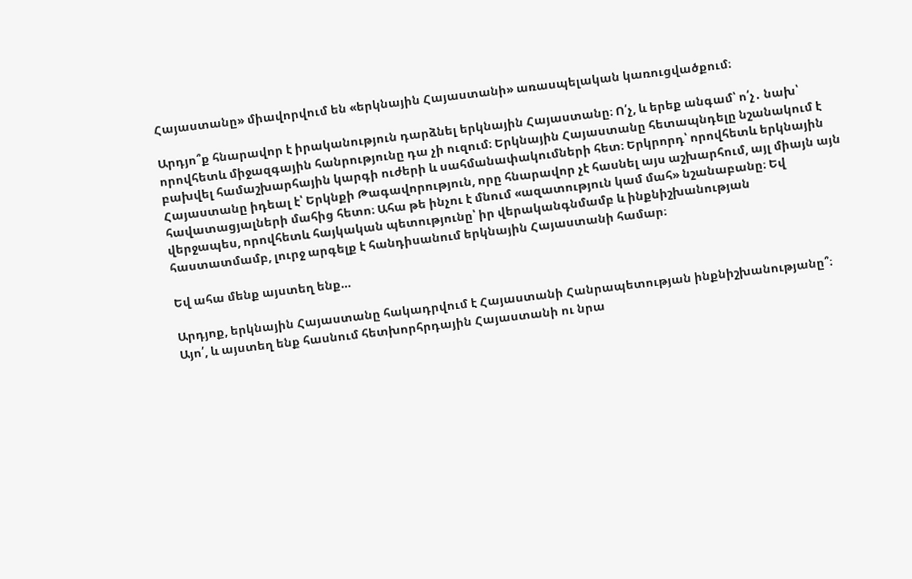Հայաստանը» միավորվում են «երկնային Հայաստանի» առասպելական կառուցվածքում։

Արդյո՞ք հնարավոր է իրականություն դարձնել երկնային Հայաստանը։ Ո՛չ, և երեք անգամ՝ ո՛չ․ նախ՝ որովհետև միջազգային հանրությունը դա չի ուզում։ Երկնային Հայաստանը հետապնդելը նշանակում է բախվել համաշխարհային կարգի ուժերի և սահմանափակումների հետ։ Երկրորդ՝ որովհետև երկնային Հայաստանը իդեալ է՝ Երկնքի Թագավորություն, որը հնարավոր չէ հասնել այս աշխարհում, այլ միայն այն հավատացյալների մահից հետո։ Ահա թե ինչու է մնում «ազատություն կամ մահ» նշանաբանը։ Եվ վերջապես, որովհետև հայկական պետությունը՝ իր վերականգնմամբ և ինքնիշխանության հաստատմամբ, լուրջ արգելք է հանդիսանում երկնային Հայաստանի համար։

Եվ ահա մենք այստեղ ենք…

Արդյոք, երկնային Հայաստանը հակադրվում է Հայաստանի Հանրապետության ինքնիշխանությանը՞։ Այո՛, և այստեղ ենք հասնում հետխորհրդային Հայաստանի ու նրա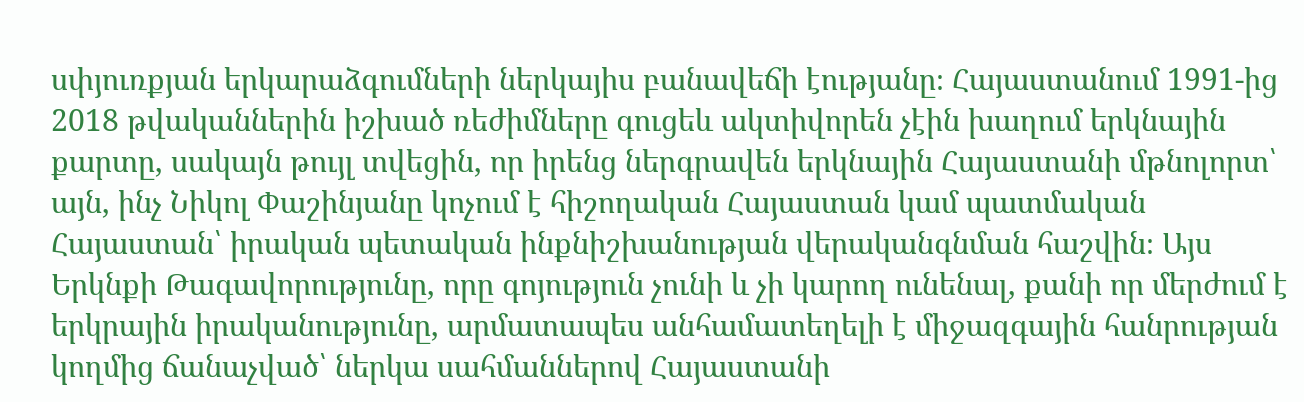սփյուռքյան երկարաձգումների ներկայիս բանավեճի էությանը։ Հայաստանում 1991-ից 2018 թվականներին իշխած ռեժիմները գուցեև ակտիվորեն չէին խաղում երկնային քարտը, սակայն թույլ տվեցին, որ իրենց ներգրավեն երկնային Հայաստանի մթնոլորտ՝ այն, ինչ Նիկոլ Փաշինյանը կոչում է հիշողական Հայաստան կամ պատմական Հայաստան՝ իրական պետական ինքնիշխանության վերականգնման հաշվին։ Այս Երկնքի Թագավորությունը, որը գոյություն չունի և չի կարող ունենալ, քանի որ մերժում է երկրային իրականությունը, արմատապես անհամատեղելի է միջազգային հանրության կողմից ճանաչված՝ ներկա սահմաններով Հայաստանի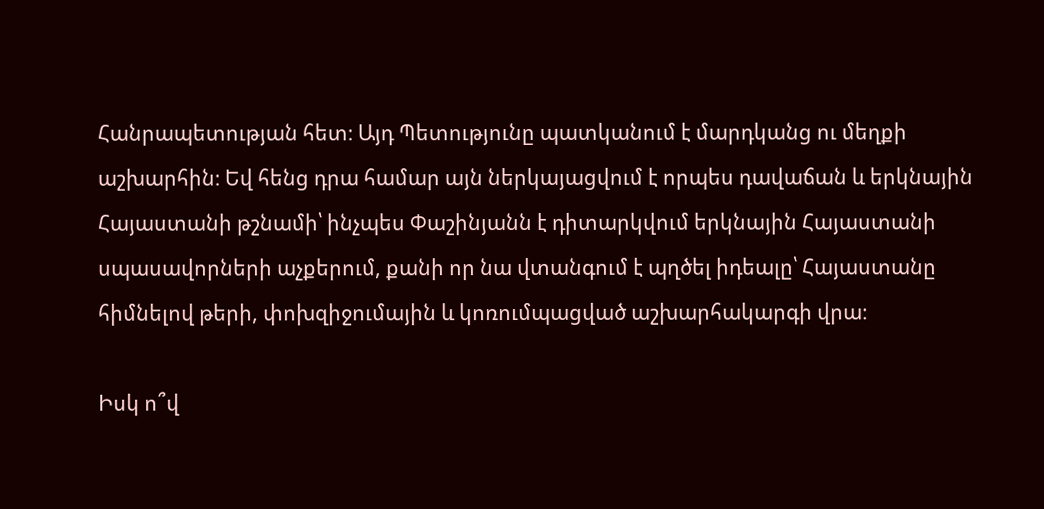Հանրապետության հետ։ Այդ Պետությունը պատկանում է մարդկանց ու մեղքի աշխարհին։ Եվ հենց դրա համար այն ներկայացվում է որպես դավաճան և երկնային Հայաստանի թշնամի՝ ինչպես Փաշինյանն է դիտարկվում երկնային Հայաստանի սպասավորների աչքերում, քանի որ նա վտանգում է պղծել իդեալը՝ Հայաստանը հիմնելով թերի, փոխզիջումային և կոռումպացված աշխարհակարգի վրա։

Իսկ ո՞վ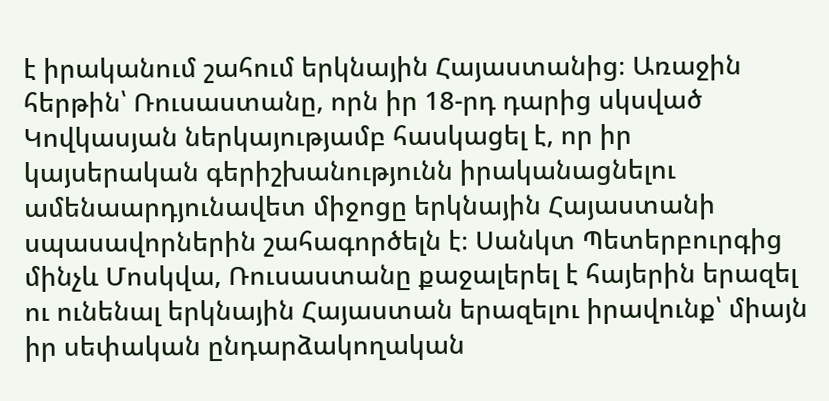է իրականում շահում երկնային Հայաստանից։ Առաջին հերթին՝ Ռուսաստանը, որն իր 18-րդ դարից սկսված Կովկասյան ներկայությամբ հասկացել է, որ իր կայսերական գերիշխանությունն իրականացնելու ամենաարդյունավետ միջոցը երկնային Հայաստանի սպասավորներին շահագործելն է։ Սանկտ Պետերբուրգից մինչև Մոսկվա, Ռուսաստանը քաջալերել է հայերին երազել ու ունենալ երկնային Հայաստան երազելու իրավունք՝ միայն իր սեփական ընդարձակողական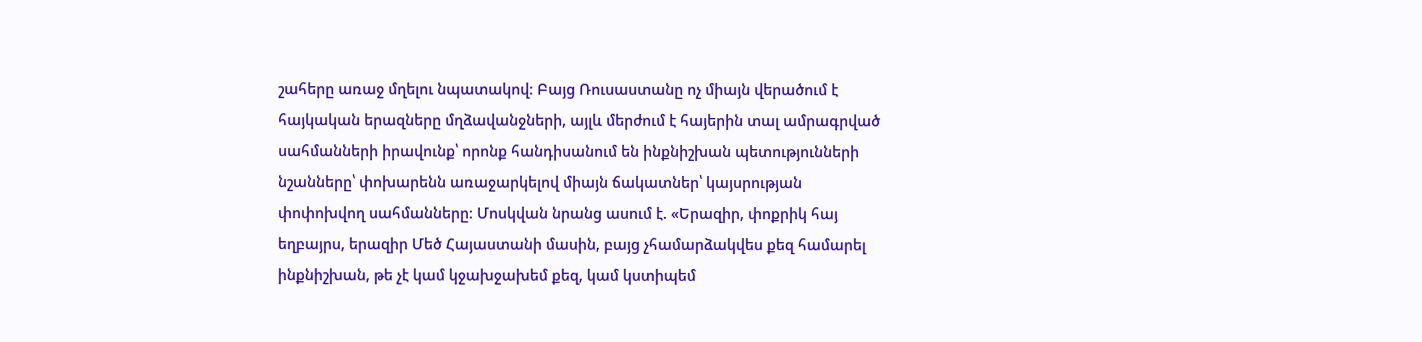շահերը առաջ մղելու նպատակով։ Բայց Ռուսաստանը ոչ միայն վերածում է հայկական երազները մղձավանջների, այլև մերժում է հայերին տալ ամրագրված սահմանների իրավունք՝ որոնք հանդիսանում են ինքնիշխան պետությունների նշանները՝ փոխարենն առաջարկելով միայն ճակատներ՝ կայսրության փոփոխվող սահմանները։ Մոսկվան նրանց ասում է. «Երազիր, փոքրիկ հայ եղբայրս, երազիր Մեծ Հայաստանի մասին, բայց չհամարձակվես քեզ համարել ինքնիշխան, թե չէ կամ կջախջախեմ քեզ, կամ կստիպեմ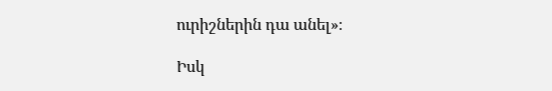ուրիշներին դա անել»։

Իսկ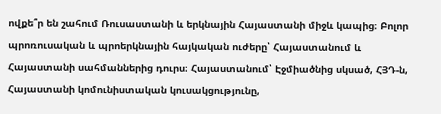ովքե՞ր են շահում Ռուսաստանի և երկնային Հայաստանի միջև կապից։ Բոլոր պրոռուսական և պրոերկնային հայկական ուժերը՝ Հայաստանում և Հայաստանի սահմաններից դուրս։ Հայաստանում՝ Էջմիածնից սկսած, ՀՅԴ‑ն, Հայաստանի կոմունիստական կուսակցությունը,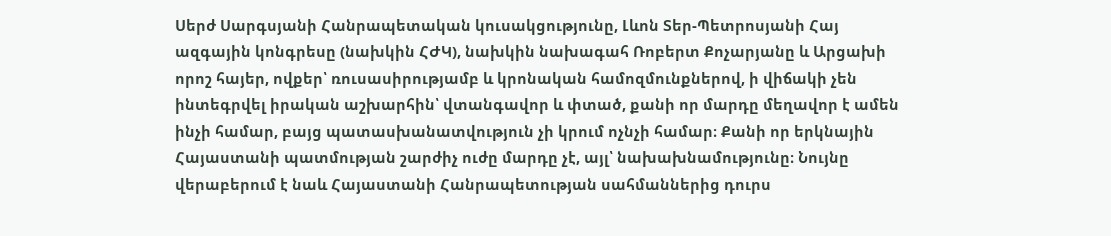Սերժ Սարգսյանի Հանրապետական կուսակցությունը, Լևոն Տեր-Պետրոսյանի Հայ ազգային կոնգրեսը (նախկին ՀԺԿ), նախկին նախագահ Ռոբերտ Քոչարյանը և Արցախի որոշ հայեր, ովքեր՝ ռուսասիրությամբ և կրոնական համոզմունքներով, ի վիճակի չեն ինտեգրվել իրական աշխարհին՝ վտանգավոր և փտած, քանի որ մարդը մեղավոր է ամեն ինչի համար, բայց պատասխանատվություն չի կրում ոչնչի համար։ Քանի որ երկնային Հայաստանի պատմության շարժիչ ուժը մարդը չէ, այլ՝ նախախնամությունը։ Նույնը վերաբերում է նաև Հայաստանի Հանրապետության սահմաններից դուրս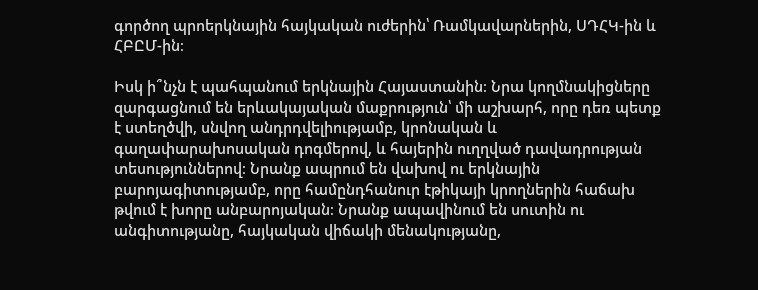գործող պրոերկնային հայկական ուժերին՝ Ռամկավարներին, ՍԴՀԿ-ին և ՀԲԸՄ-ին։

Իսկ ի՞նչն է պահպանում երկնային Հայաստանին։ Նրա կողմնակիցները զարգացնում են երևակայական մաքրություն՝ մի աշխարհ, որը դեռ պետք է ստեղծվի, սնվող անդրդվելիությամբ, կրոնական և գաղափարախոսական դոգմերով, և հայերին ուղղված դավադրության տեսություններով։ Նրանք ապրում են վախով ու երկնային բարոյագիտությամբ, որը համընդհանուր էթիկայի կրողներին հաճախ թվում է խորը անբարոյական։ Նրանք ապավինում են սուտին ու անգիտությանը, հայկական վիճակի մենակությանը,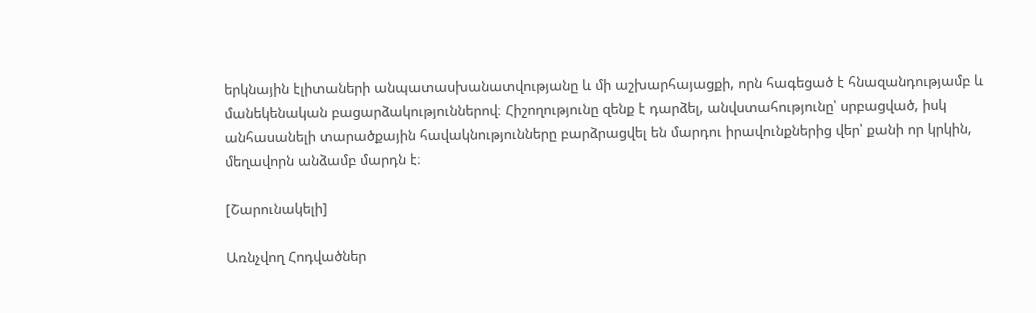երկնային էլիտաների անպատասխանատվությանը և մի աշխարհայացքի, որն հագեցած է հնազանդությամբ և մանեկենական բացարձակություններով։ Հիշողությունը զենք է դարձել, անվստահությունը՝ սրբացված, իսկ անհասանելի տարածքային հավակնությունները բարձրացվել են մարդու իրավունքներից վեր՝ քանի որ կրկին, մեղավորն անձամբ մարդն է։

[Շարունակելի]

Առնչվող Հոդվածներ